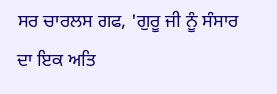ਸਰ ਚਾਰਲਸ ਗਫ, 'ਗੁਰੂ ਜੀ ਨੂੰ ਸੰਸਾਰ ਦਾ ਇਕ ਅਤਿ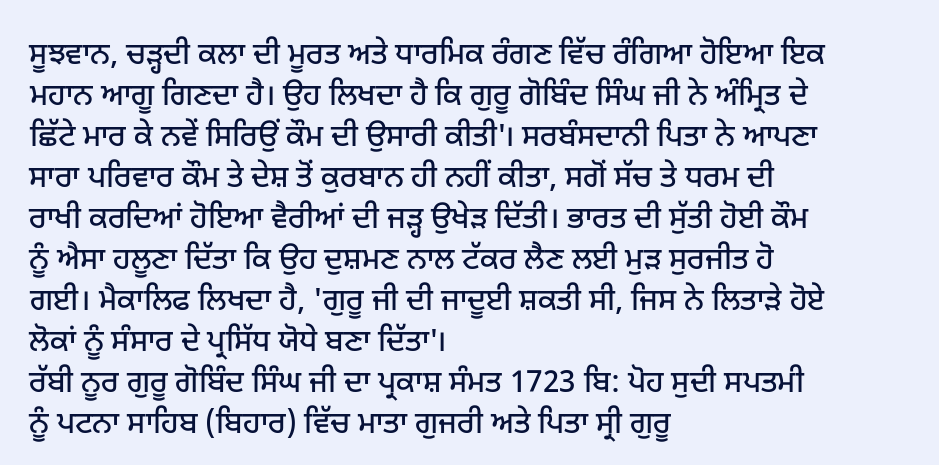ਸੂਝਵਾਨ, ਚੜ੍ਹਦੀ ਕਲਾ ਦੀ ਮੂਰਤ ਅਤੇ ਧਾਰਮਿਕ ਰੰਗਣ ਵਿੱਚ ਰੰਗਿਆ ਹੋਇਆ ਇਕ ਮਹਾਨ ਆਗੂ ਗਿਣਦਾ ਹੈ। ਉਹ ਲਿਖਦਾ ਹੈ ਕਿ ਗੁਰੂ ਗੋਬਿੰਦ ਸਿੰਘ ਜੀ ਨੇ ਅੰਮ੍ਰਿਤ ਦੇ ਛਿੱਟੇ ਮਾਰ ਕੇ ਨਵੇਂ ਸਿਰਿਉਂ ਕੌਮ ਦੀ ਉਸਾਰੀ ਕੀਤੀ'। ਸਰਬੰਸਦਾਨੀ ਪਿਤਾ ਨੇ ਆਪਣਾ ਸਾਰਾ ਪਰਿਵਾਰ ਕੌਮ ਤੇ ਦੇਸ਼ ਤੋਂ ਕੁਰਬਾਨ ਹੀ ਨਹੀਂ ਕੀਤਾ, ਸਗੋਂ ਸੱਚ ਤੇ ਧਰਮ ਦੀ ਰਾਖੀ ਕਰਦਿਆਂ ਹੋਇਆ ਵੈਰੀਆਂ ਦੀ ਜੜ੍ਹ ਉਖੇੜ ਦਿੱਤੀ। ਭਾਰਤ ਦੀ ਸੁੱਤੀ ਹੋਈ ਕੌਮ ਨੂੰ ਐਸਾ ਹਲੂਣਾ ਦਿੱਤਾ ਕਿ ਉਹ ਦੁਸ਼ਮਣ ਨਾਲ ਟੱਕਰ ਲੈਣ ਲਈ ਮੁੜ ਸੁਰਜੀਤ ਹੋ ਗਈ। ਮੈਕਾਲਿਫ ਲਿਖਦਾ ਹੈ, 'ਗੁਰੂ ਜੀ ਦੀ ਜਾਦੂਈ ਸ਼ਕਤੀ ਸੀ, ਜਿਸ ਨੇ ਲਿਤਾੜੇ ਹੋਏ ਲੋਕਾਂ ਨੂੰ ਸੰਸਾਰ ਦੇ ਪ੍ਰਸਿੱਧ ਯੋਧੇ ਬਣਾ ਦਿੱਤਾ'।
ਰੱਬੀ ਨੂਰ ਗੁਰੂ ਗੋਬਿੰਦ ਸਿੰਘ ਜੀ ਦਾ ਪ੍ਰਕਾਸ਼ ਸੰਮਤ 1723 ਬਿ: ਪੋਹ ਸੁਦੀ ਸਪਤਮੀ ਨੂੰ ਪਟਨਾ ਸਾਹਿਬ (ਬਿਹਾਰ) ਵਿੱਚ ਮਾਤਾ ਗੁਜਰੀ ਅਤੇ ਪਿਤਾ ਸ੍ਰੀ ਗੁਰੂ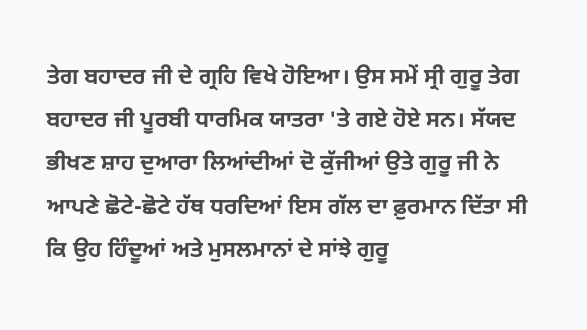ਤੇਗ ਬਹਾਦਰ ਜੀ ਦੇ ਗ੍ਰਹਿ ਵਿਖੇ ਹੋਇਆ। ਉਸ ਸਮੇਂ ਸ੍ਰੀ ਗੁਰੂ ਤੇਗ ਬਹਾਦਰ ਜੀ ਪੂਰਬੀ ਧਾਰਮਿਕ ਯਾਤਰਾ 'ਤੇ ਗਏ ਹੋਏ ਸਨ। ਸੱਯਦ ਭੀਖਣ ਸ਼ਾਹ ਦੁਆਰਾ ਲਿਆਂਦੀਆਂ ਦੋ ਕੁੱਜੀਆਂ ਉਤੇ ਗੁਰੂ ਜੀ ਨੇ ਆਪਣੇ ਛੋਟੇ-ਛੋਟੇ ਹੱਥ ਧਰਦਿਆਂ ਇਸ ਗੱਲ ਦਾ ਫ਼ੁਰਮਾਨ ਦਿੱਤਾ ਸੀ ਕਿ ਉਹ ਹਿੰਦੂਆਂ ਅਤੇ ਮੁਸਲਮਾਨਾਂ ਦੇ ਸਾਂਝੇ ਗੁਰੂ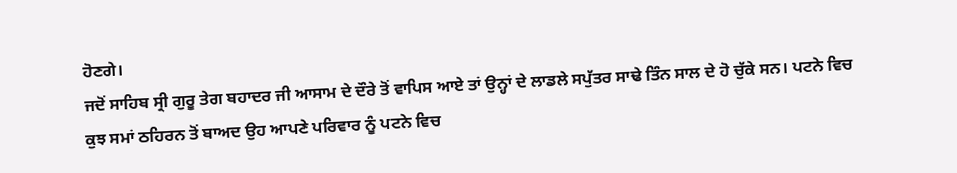ਹੋਣਗੇ।
ਜਦੋਂ ਸਾਹਿਬ ਸ੍ਰੀ ਗੁਰੂ ਤੇਗ ਬਹਾਦਰ ਜੀ ਆਸਾਮ ਦੇ ਦੌਰੇ ਤੋਂ ਵਾਪਿਸ ਆਏ ਤਾਂ ਉਨ੍ਹਾਂ ਦੇ ਲਾਡਲੇ ਸਪੁੱਤਰ ਸਾਢੇ ਤਿੰਨ ਸਾਲ ਦੇ ਹੋ ਚੁੱਕੇ ਸਨ। ਪਟਨੇ ਵਿਚ ਕੁਝ ਸਮਾਂ ਠਹਿਰਨ ਤੋਂ ਬਾਅਦ ਉਹ ਆਪਣੇ ਪਰਿਵਾਰ ਨੂੰ ਪਟਨੇ ਵਿਚ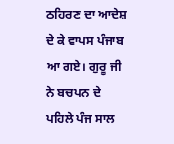ਠਹਿਰਣ ਦਾ ਆਦੇਸ਼ ਦੇ ਕੇ ਵਾਪਸ ਪੰਜਾਬ ਆ ਗਏ। ਗੁਰੂ ਜੀ ਨੇ ਬਚਪਨ ਦੇ ਪਹਿਲੇ ਪੰਜ ਸਾਲ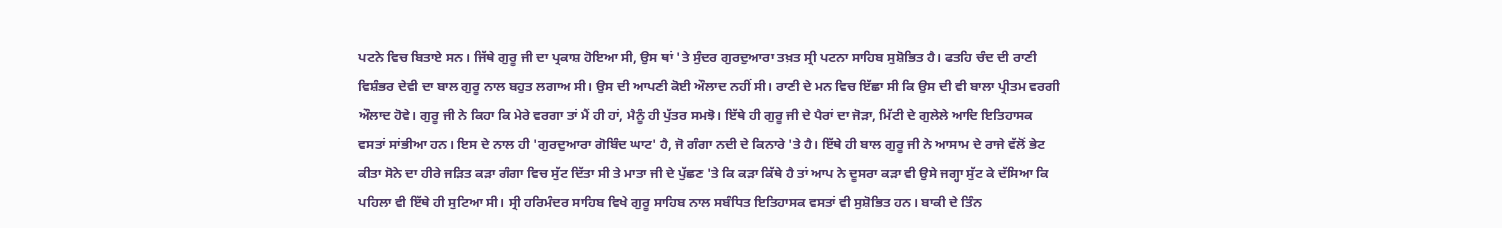ਪਟਨੇ ਵਿਚ ਬਿਤਾਏ ਸਨ। ਜਿੱਥੇ ਗੁਰੂ ਜੀ ਦਾ ਪ੍ਰਕਾਸ਼ ਹੋਇਆ ਸੀ, ਉਸ ਥਾਂ 'ਤੇ ਸੁੰਦਰ ਗੁਰਦੁਆਰਾ ਤਖ਼ਤ ਸ੍ਰੀ ਪਟਨਾ ਸਾਹਿਬ ਸੁਸ਼ੋਭਿਤ ਹੈ। ਫਤਹਿ ਚੰਦ ਦੀ ਰਾਣੀ ਵਿਸ਼ੰਭਰ ਦੇਵੀ ਦਾ ਬਾਲ ਗੁਰੂ ਨਾਲ ਬਹੁਤ ਲਗਾਅ ਸੀ। ਉਸ ਦੀ ਆਪਣੀ ਕੋਈ ਔਲਾਦ ਨਹੀਂ ਸੀ। ਰਾਣੀ ਦੇ ਮਨ ਵਿਚ ਇੱਛਾ ਸੀ ਕਿ ਉਸ ਦੀ ਵੀ ਬਾਲਾ ਪ੍ਰੀਤਮ ਵਰਗੀ ਔਲਾਦ ਹੋਵੇ। ਗੁਰੂ ਜੀ ਨੇ ਕਿਹਾ ਕਿ ਮੇਰੇ ਵਰਗਾ ਤਾਂ ਮੈਂ ਹੀ ਹਾਂ, ਮੈਨੂੰ ਹੀ ਪੁੱਤਰ ਸਮਝੋ। ਇੱਥੇ ਹੀ ਗੁਰੂ ਜੀ ਦੇ ਪੈਰਾਂ ਦਾ ਜੋੜਾ, ਮਿੱਟੀ ਦੇ ਗੁਲੇਲੇ ਆਦਿ ਇਤਿਹਾਸਕ ਵਸਤਾਂ ਸਾਂਭੀਆ ਹਨ। ਇਸ ਦੇ ਨਾਲ ਹੀ 'ਗੁਰਦੁਆਰਾ ਗੋਬਿੰਦ ਘਾਟ' ਹੈ, ਜੋ ਗੰਗਾ ਨਦੀ ਦੇ ਕਿਨਾਰੇ 'ਤੇ ਹੈ। ਇੱਥੇ ਹੀ ਬਾਲ ਗੁਰੂ ਜੀ ਨੇ ਆਸਾਮ ਦੇ ਰਾਜੇ ਵੱਲੋਂ ਭੇਟ ਕੀਤਾ ਸੋਨੇ ਦਾ ਹੀਰੇ ਜੜਿਤ ਕੜਾ ਗੰਗਾ ਵਿਚ ਸੁੱਟ ਦਿੱਤਾ ਸੀ ਤੇ ਮਾਤਾ ਜੀ ਦੇ ਪੁੱਛਣ 'ਤੇ ਕਿ ਕੜਾ ਕਿੱਥੇ ਹੈ ਤਾਂ ਆਪ ਨੇ ਦੂਸਰਾ ਕੜਾ ਵੀ ਉਸੇ ਜਗ੍ਹਾ ਸੁੱਟ ਕੇ ਦੱਸਿਆ ਕਿ ਪਹਿਲਾ ਵੀ ਇੱਥੇ ਹੀ ਸੁਟਿਆ ਸੀ। ਸ੍ਰੀ ਹਰਿਮੰਦਰ ਸਾਹਿਬ ਵਿਖੇ ਗੁਰੂ ਸਾਹਿਬ ਨਾਲ ਸਬੰਧਿਤ ਇਤਿਹਾਸਕ ਵਸਤਾਂ ਵੀ ਸੁਸ਼ੋਭਿਤ ਹਨ। ਬਾਕੀ ਦੇ ਤਿੰਨ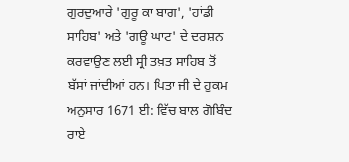ਗੁਰਦੁਆਰੇ 'ਗੁਰੂ ਕਾ ਬਾਗ', 'ਹਾਂਡੀ ਸਾਹਿਬ' ਅਤੇ 'ਗਊ ਘਾਟ' ਦੇ ਦਰਸ਼ਨ ਕਰਵਾਉਣ ਲਈ ਸ੍ਰੀ ਤਖ਼ਤ ਸਾਹਿਬ ਤੋਂ ਬੱਸਾਂ ਜਾਂਦੀਆਂ ਹਨ। ਪਿਤਾ ਜੀ ਦੇ ਹੁਕਮ ਅਨੁਸਾਰ 1671 ਈ: ਵਿੱਚ ਬਾਲ ਗੋਬਿੰਦ ਰਾਏ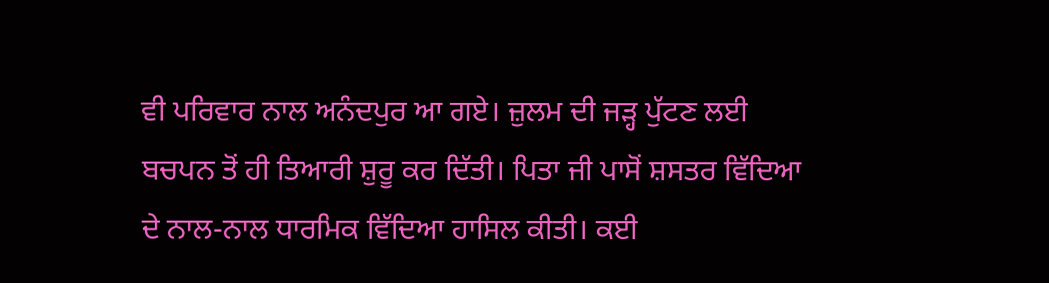ਵੀ ਪਰਿਵਾਰ ਨਾਲ ਅਨੰਦਪੁਰ ਆ ਗਏ। ਜ਼ੁਲਮ ਦੀ ਜੜ੍ਹ ਪੁੱਟਣ ਲਈ ਬਚਪਨ ਤੋਂ ਹੀ ਤਿਆਰੀ ਸ਼ੁਰੂ ਕਰ ਦਿੱਤੀ। ਪਿਤਾ ਜੀ ਪਾਸੋਂ ਸ਼ਸਤਰ ਵਿੱਦਿਆ ਦੇ ਨਾਲ-ਨਾਲ ਧਾਰਮਿਕ ਵਿੱਦਿਆ ਹਾਸਿਲ ਕੀਤੀ। ਕਈ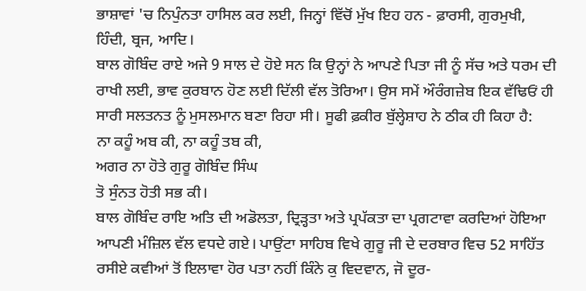ਭਾਸ਼ਾਵਾਂ 'ਚ ਨਿਪੁੰਨਤਾ ਹਾਸਿਲ ਕਰ ਲਈ, ਜਿਨ੍ਹਾਂ ਵਿੱਚੋਂ ਮੁੱਖ ਇਹ ਹਨ - ਫ਼ਾਰਸੀ, ਗੁਰਮੁਖੀ, ਹਿੰਦੀ, ਬ੍ਰਜ, ਆਦਿ।
ਬਾਲ ਗੋਬਿੰਦ ਰਾਏ ਅਜੇ 9 ਸਾਲ ਦੇ ਹੋਏ ਸਨ ਕਿ ਉਨ੍ਹਾਂ ਨੇ ਆਪਣੇ ਪਿਤਾ ਜੀ ਨੂੰ ਸੱਚ ਅਤੇ ਧਰਮ ਦੀ ਰਾਖੀ ਲਈ, ਭਾਵ ਕੁਰਬਾਨ ਹੋਣ ਲਈ ਦਿੱਲੀ ਵੱਲ ਤੋਰਿਆ। ਉਸ ਸਮੇਂ ਔਰੰਗਜ਼ੇਬ ਇਕ ਵੱਢਿਓਂ ਹੀ ਸਾਰੀ ਸਲਤਨਤ ਨੂੰ ਮੁਸਲਮਾਨ ਬਣਾ ਰਿਹਾ ਸੀ। ਸੂਫੀ ਫ਼ਕੀਰ ਬੁੱਲ੍ਹੇਸ਼ਾਹ ਨੇ ਠੀਕ ਹੀ ਕਿਹਾ ਹੈ:
ਨਾ ਕਹੂੰ ਅਬ ਕੀ, ਨਾ ਕਹੂੰ ਤਬ ਕੀ,
ਅਗਰ ਨਾ ਹੋਤੇ ਗੁਰੂ ਗੋਬਿੰਦ ਸਿੰਘ
ਤੋ ਸੁੰਨਤ ਹੋਤੀ ਸਭ ਕੀ।
ਬਾਲ ਗੋਬਿੰਦ ਰਾਇ ਅਤਿ ਦੀ ਅਡੋਲਤਾ, ਦ੍ਰਿੜ੍ਹਤਾ ਅਤੇ ਪ੍ਰਪੱਕਤਾ ਦਾ ਪ੍ਰਗਟਾਵਾ ਕਰਦਿਆਂ ਹੋਇਆ ਆਪਣੀ ਮੰਜ਼ਿਲ ਵੱਲ ਵਧਦੇ ਗਏ। ਪਾਉਂਟਾ ਸਾਹਿਬ ਵਿਖੇ ਗੁਰੂ ਜੀ ਦੇ ਦਰਬਾਰ ਵਿਚ 52 ਸਾਹਿੱਤ ਰਸੀਏ ਕਵੀਆਂ ਤੋਂ ਇਲਾਵਾ ਹੋਰ ਪਤਾ ਨਹੀਂ ਕਿੰਨੇ ਕੁ ਵਿਦਵਾਨ, ਜੋ ਦੂਰ-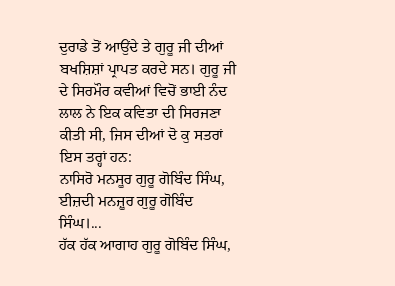ਦੁਰਾਡੇ ਤੋਂ ਆਉਂਦੇ ਤੇ ਗੁਰੂ ਜੀ ਦੀਆਂ ਬਖਸ਼ਿਸ਼ਾਂ ਪ੍ਰਾਪਤ ਕਰਦੇ ਸਨ। ਗੁਰੂ ਜੀ ਦੇ ਸਿਰਮੌਰ ਕਵੀਆਂ ਵਿਚੋਂ ਭਾਈ ਨੰਦ ਲਾਲ ਨੇ ਇਕ ਕਵਿਤਾ ਦੀ ਸਿਰਜਣਾ ਕੀਤੀ ਸੀ, ਜਿਸ ਦੀਆਂ ਦੋ ਕੁ ਸਤਰਾਂ ਇਸ ਤਰ੍ਹਾਂ ਹਨ:
ਨਾਸਿਰੋ ਮਨਸੂਰ ਗੁਰੂ ਗੋਬਿੰਦ ਸਿੰਘ,
ਈਜ਼ਦੀ ਮਨਜ਼ੂਰ ਗੁਰੂ ਗੋਬਿੰਦ ਸਿੰਘ।...
ਹੱਕ ਹੱਕ ਆਗਾਹ ਗੁਰੂ ਗੋਬਿੰਦ ਸਿੰਘ,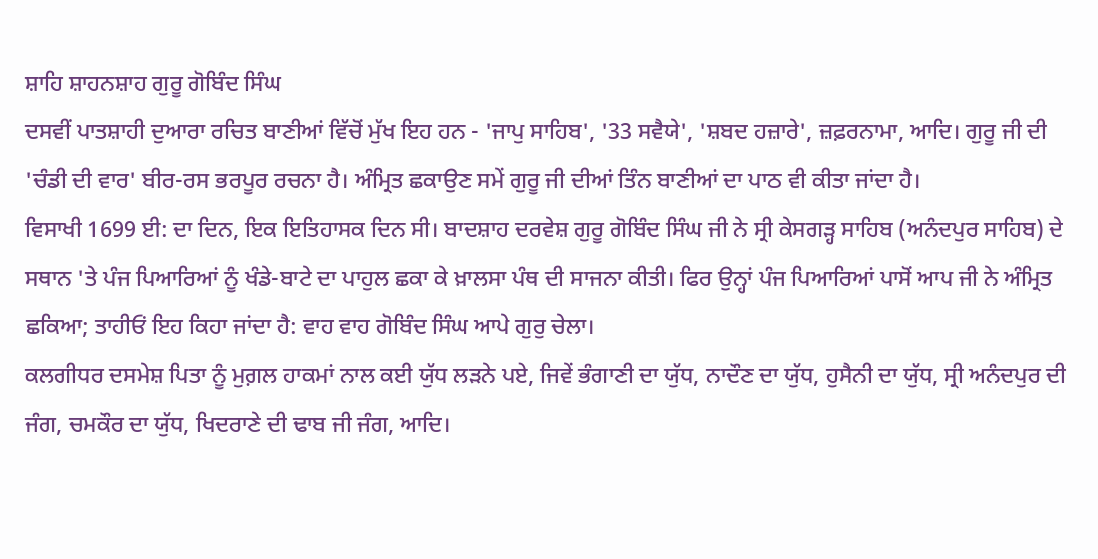ਸ਼ਾਹਿ ਸ਼ਾਹਨਸ਼ਾਹ ਗੁਰੂ ਗੋਬਿੰਦ ਸਿੰਘ
ਦਸਵੀਂ ਪਾਤਸ਼ਾਹੀ ਦੁਆਰਾ ਰਚਿਤ ਬਾਣੀਆਂ ਵਿੱਚੋਂ ਮੁੱਖ ਇਹ ਹਨ - 'ਜਾਪੁ ਸਾਹਿਬ', '33 ਸਵੈਯੇ', 'ਸ਼ਬਦ ਹਜ਼ਾਰੇ', ਜ਼ਫ਼ਰਨਾਮਾ, ਆਦਿ। ਗੁਰੂ ਜੀ ਦੀ 'ਚੰਡੀ ਦੀ ਵਾਰ' ਬੀਰ-ਰਸ ਭਰਪੂਰ ਰਚਨਾ ਹੈ। ਅੰਮ੍ਰਿਤ ਛਕਾਉਣ ਸਮੇਂ ਗੁਰੂ ਜੀ ਦੀਆਂ ਤਿੰਨ ਬਾਣੀਆਂ ਦਾ ਪਾਠ ਵੀ ਕੀਤਾ ਜਾਂਦਾ ਹੈ।
ਵਿਸਾਖੀ 1699 ਈ: ਦਾ ਦਿਨ, ਇਕ ਇਤਿਹਾਸਕ ਦਿਨ ਸੀ। ਬਾਦਸ਼ਾਹ ਦਰਵੇਸ਼ ਗੁਰੂ ਗੋਬਿੰਦ ਸਿੰਘ ਜੀ ਨੇ ਸ੍ਰੀ ਕੇਸਗੜ੍ਹ ਸਾਹਿਬ (ਅਨੰਦਪੁਰ ਸਾਹਿਬ) ਦੇ ਸਥਾਨ 'ਤੇ ਪੰਜ ਪਿਆਰਿਆਂ ਨੂੰ ਖੰਡੇ-ਬਾਟੇ ਦਾ ਪਾਹੁਲ ਛਕਾ ਕੇ ਖ਼ਾਲਸਾ ਪੰਥ ਦੀ ਸਾਜਨਾ ਕੀਤੀ। ਫਿਰ ਉਨ੍ਹਾਂ ਪੰਜ ਪਿਆਰਿਆਂ ਪਾਸੋਂ ਆਪ ਜੀ ਨੇ ਅੰਮ੍ਰਿਤ ਛਕਿਆ; ਤਾਹੀਓਂ ਇਹ ਕਿਹਾ ਜਾਂਦਾ ਹੈ: ਵਾਹ ਵਾਹ ਗੋਬਿੰਦ ਸਿੰਘ ਆਪੇ ਗੁਰੁ ਚੇਲਾ।
ਕਲਗੀਧਰ ਦਸਮੇਸ਼ ਪਿਤਾ ਨੂੰ ਮੁਗ਼ਲ ਹਾਕਮਾਂ ਨਾਲ ਕਈ ਯੁੱਧ ਲੜਨੇ ਪਏ, ਜਿਵੇਂ ਭੰਗਾਣੀ ਦਾ ਯੁੱਧ, ਨਾਦੌਣ ਦਾ ਯੁੱਧ, ਹੁਸੈਨੀ ਦਾ ਯੁੱਧ, ਸ੍ਰੀ ਅਨੰਦਪੁਰ ਦੀ ਜੰਗ, ਚਮਕੌਰ ਦਾ ਯੁੱਧ, ਖਿਦਰਾਣੇ ਦੀ ਢਾਬ ਜੀ ਜੰਗ, ਆਦਿ।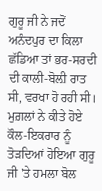ਗੁਰੂ ਜੀ ਨੇ ਜਦੋਂ ਅਨੰਦਪੁਰ ਦਾ ਕਿਲਾ ਛੱਡਿਆ ਤਾਂ ਭਰ-ਸਰਦੀ ਦੀ ਕਾਲੀ-ਬੋਲ਼ੀ ਰਾਤ ਸੀ, ਵਰਖਾ ਹੋ ਰਹੀ ਸੀ। ਮੁਗ਼ਲਾਂ ਨੇ ਕੀਤੇ ਹੋਏ ਕੌਲ-ਇਕਰਾਰ ਨੂੰ ਤੋੜਦਿਆਂ ਹੋਇਆ ਗੁਰੂ ਜੀ 'ਤੇ ਹਮਲਾ ਬੋਲ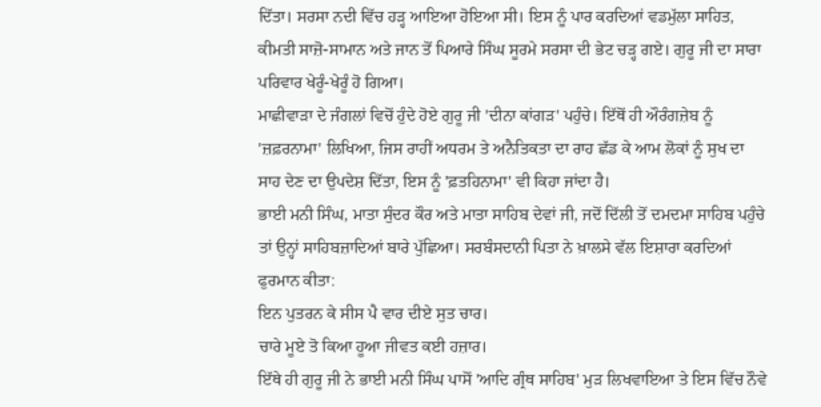ਦਿੱਤਾ। ਸਰਸਾ ਨਦੀ ਵਿੱਚ ਹੜ੍ਹ ਆਇਆ ਹੋਇਆ ਸੀ। ਇਸ ਨੂੰ ਪਾਰ ਕਰਦਿਆਂ ਵਡਮੁੱਲਾ ਸਾਹਿਤ, ਕੀਮਤੀ ਸਾਜ਼ੋ-ਸਾਮਾਨ ਅਤੇ ਜਾਨ ਤੋਂ ਪਿਆਰੇ ਸਿੰਘ ਸੂਰਮੇ ਸਰਸਾ ਦੀ ਭੇਟ ਚੜ੍ਹ ਗਏ। ਗੁਰੂ ਜੀ ਦਾ ਸਾਰਾ ਪਰਿਵਾਰ ਖੇਰੂੰ-ਖੇਰੂੰ ਹੋ ਗਿਆ।
ਮਾਛੀਵਾੜਾ ਦੇ ਜੰਗਲਾਂ ਵਿਚੋਂ ਹੁੰਦੇ ਹੋਏ ਗੁਰੂ ਜੀ 'ਦੀਨਾ ਕਾਂਗੜ' ਪਹੁੰਚੇ। ਇੱਥੋਂ ਹੀ ਔਰੰਗਜ਼ੇਬ ਨੂੰ 'ਜ਼ਫ਼ਰਨਾਮਾ' ਲਿਖਿਆ, ਜਿਸ ਰਾਹੀਂ ਅਧਰਮ ਤੇ ਅਨੈਤਿਕਤਾ ਦਾ ਰਾਹ ਛੱਡ ਕੇ ਆਮ ਲੋਕਾਂ ਨੂੰ ਸੁਖ ਦਾ ਸਾਹ ਦੇਣ ਦਾ ਉਪਦੇਸ਼ ਦਿੱਤਾ, ਇਸ ਨੂੰ 'ਫ਼ਤਹਿਨਾਮਾ' ਵੀ ਕਿਹਾ ਜਾਂਦਾ ਹੈ।
ਭਾਈ ਮਨੀ ਸਿੰਘ, ਮਾਤਾ ਸੁੰਦਰ ਕੌਰ ਅਤੇ ਮਾਤਾ ਸਾਹਿਬ ਦੇਵਾਂ ਜੀ, ਜਦੋਂ ਦਿੱਲੀ ਤੋਂ ਦਮਦਮਾ ਸਾਹਿਬ ਪਹੁੰਚੇ ਤਾਂ ਉਨ੍ਹਾਂ ਸਾਹਿਬਜ਼ਾਦਿਆਂ ਬਾਰੇ ਪੁੱਛਿਆ। ਸਰਬੰਸਦਾਨੀ ਪਿਤਾ ਨੇ ਖ਼ਾਲਸੇ ਵੱਲ ਇਸ਼ਾਰਾ ਕਰਦਿਆਂ ਫੁਰਮਾਨ ਕੀਤਾ:
ਇਨ ਪੁਤਰਨ ਕੇ ਸੀਸ ਪੈ ਵਾਰ ਦੀਏ ਸੁਤ ਚਾਰ।
ਚਾਰੇ ਮੂਏ ਤੋ ਕਿਆ ਹੂਆ ਜੀਵਤ ਕਈ ਹਜ਼ਾਰ।
ਇੱਥੇ ਹੀ ਗੁਰੂ ਜੀ ਨੇ ਭਾਈ ਮਨੀ ਸਿੰਘ ਪਾਸੋਂ 'ਆਦਿ ਗ੍ਰੰਥ ਸਾਹਿਬ' ਮੁੜ ਲਿਖਵਾਇਆ ਤੇ ਇਸ ਵਿੱਚ ਨੌਵੇ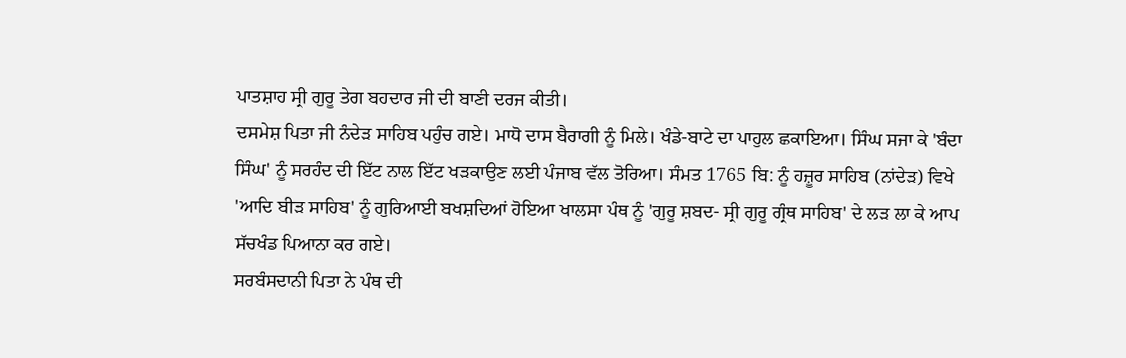ਪਾਤਸ਼ਾਹ ਸ੍ਰੀ ਗੁਰੂ ਤੇਗ ਬਹਦਾਰ ਜੀ ਦੀ ਬਾਣੀ ਦਰਜ ਕੀਤੀ।
ਦਸਮੇਸ਼ ਪਿਤਾ ਜੀ ਨੰਦੇੜ ਸਾਹਿਬ ਪਹੁੰਚ ਗਏ। ਮਾਧੋ ਦਾਸ ਬੈਰਾਗੀ ਨੂੰ ਮਿਲੇ। ਖੰਡੇ-ਬਾਟੇ ਦਾ ਪਾਹੁਲ ਛਕਾਇਆ। ਸਿੰਘ ਸਜਾ ਕੇ 'ਬੰਦਾ ਸਿੰਘ' ਨੂੰ ਸਰਹੰਦ ਦੀ ਇੱਟ ਨਾਲ ਇੱਟ ਖੜਕਾਉਣ ਲਈ ਪੰਜਾਬ ਵੱਲ ਤੋਰਿਆ। ਸੰਮਤ 1765 ਬਿ: ਨੂੰ ਹਜ਼ੂਰ ਸਾਹਿਬ (ਨਾਂਦੇੜ) ਵਿਖੇ 'ਆਦਿ ਬੀੜ ਸਾਹਿਬ' ਨੂੰ ਗੁਰਿਆਈ ਬਖਸ਼ਦਿਆਂ ਹੋਇਆ ਖਾਲਸਾ ਪੰਥ ਨੂੰ 'ਗੁਰੂ ਸ਼ਬਦ- ਸ੍ਰੀ ਗੁਰੂ ਗ੍ਰੰਥ ਸਾਹਿਬ' ਦੇ ਲੜ ਲਾ ਕੇ ਆਪ ਸੱਚਖੰਡ ਪਿਆਨਾ ਕਰ ਗਏ।
ਸਰਬੰਸਦਾਨੀ ਪਿਤਾ ਨੇ ਪੰਥ ਦੀ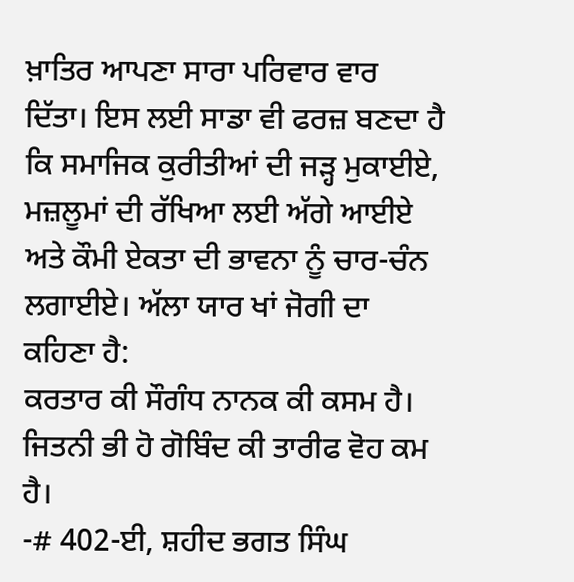ਖ਼ਾਤਿਰ ਆਪਣਾ ਸਾਰਾ ਪਰਿਵਾਰ ਵਾਰ ਦਿੱਤਾ। ਇਸ ਲਈ ਸਾਡਾ ਵੀ ਫਰਜ਼ ਬਣਦਾ ਹੈ ਕਿ ਸਮਾਜਿਕ ਕੁਰੀਤੀਆਂ ਦੀ ਜੜ੍ਹ ਮੁਕਾਈਏ, ਮਜ਼ਲੂਮਾਂ ਦੀ ਰੱਖਿਆ ਲਈ ਅੱਗੇ ਆਈਏ ਅਤੇ ਕੌਮੀ ਏਕਤਾ ਦੀ ਭਾਵਨਾ ਨੂੰ ਚਾਰ-ਚੰਨ ਲਗਾਈਏ। ਅੱਲਾ ਯਾਰ ਖਾਂ ਜੋਗੀ ਦਾ ਕਹਿਣਾ ਹੈ:
ਕਰਤਾਰ ਕੀ ਸੌਗੰਧ ਨਾਨਕ ਕੀ ਕਸਮ ਹੈ।
ਜਿਤਨੀ ਭੀ ਹੋ ਗੋਬਿੰਦ ਕੀ ਤਾਰੀਫ ਵੋਹ ਕਮ ਹੈ।
-# 402-ਈ, ਸ਼ਹੀਦ ਭਗਤ ਸਿੰਘ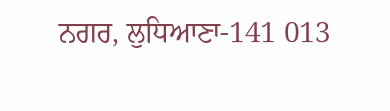ਨਗਰ, ਲੁਧਿਆਣਾ-141 013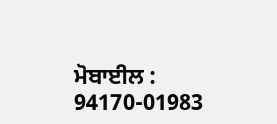ਮੋਬਾਈਲ : 94170-01983